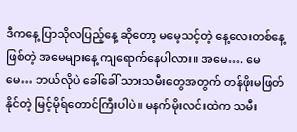ဒီကနေ့ ပြာသိုလပြည့်နေ့ ဆိုတော့ မမေ့သင့်တဲ့ နေ့လေးတစ်နေ့ဖြစ်တဲ့ အမေများနေ့ ကျရောက်နေပါလား။ အမေ…. မေမေ… ဘယ်လိုပဲ ခေါ်ခေါ် သားသမီးတွေအတွက် တန်ဖိုးမဖြတ်နိုင်တဲ့ မြင့်မိုရ်တောင်ကြီးပါပဲ။ မနက်မိုးလင်းထဲက သမီး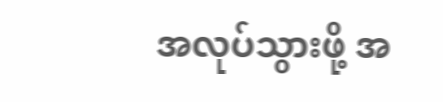အလုပ်သွားဖို့ အ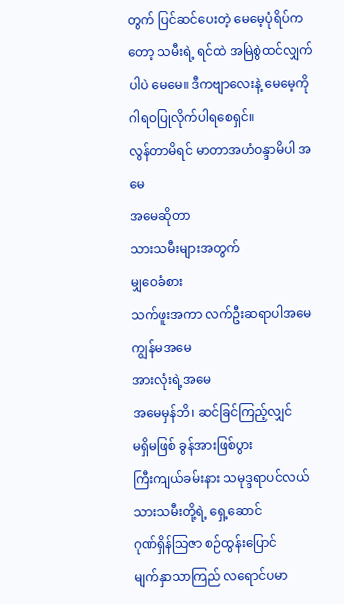တွက် ပြင်ဆင်ပေးတဲ့ မေမေ့ပုံရိပ်ကတော့ သမီးရဲ့ ရင်ထဲ အမြဲစွဲထင်လျှက်ပါပဲ မေမေ။ ဒီကဗျာလေးနဲ့ မေမေ့ကို ဂါရဝပြုလိုက်ပါရစေရှင်။
လွန်တာမိရင် မာတာအဟံဝန္ဒာမိပါ အမေ
အမေဆိုတာ
သားသမီးများအတွက်
မျှဝေခံစား
သက်ဖူးအကာ လက်ဦးဆရာပါအမေ
ကျွန်မအမေ
အားလုံးရဲ့အမေ
အမေမှန်ဘိ၊ ဆင်ခြင်ကြည့်လျှင်
မရှိမဖြစ် ခွန်အားဖြစ်ပွား
ကြီးကျယ်ခမ်းနား သမုဒ္ဒရာပင်လယ်
သားသမီးတို့ရဲ့ ရှေ့ဆောင်
ဂုဏ်ရှိန်သြဇာ စဉ်ထွန်းပြောင်
မျက်နှာသာကြည် လရောင်ပမာ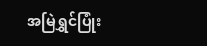အမြဲရွှင်ပြုံး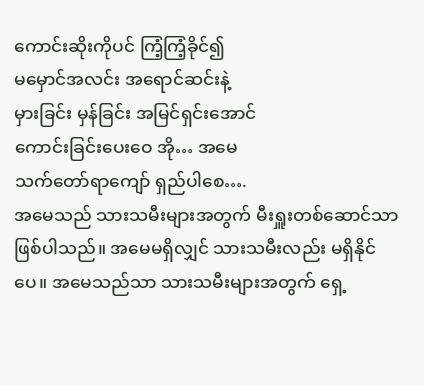ကောင်းဆိုးကိုပင် ကြံ့ကြံ့ခိုင်၍
မမှောင်အလင်း အရောင်ဆင်းနဲ့
မှားခြင်း မှန်ခြင်း အမြင်ရှင်းအောင်
ကောင်းခြင်းပေးဝေ အို… အမေ
သက်တော်ရာကျော် ရှည်ပါစေ….
အမေသည် သားသမီးများအတွက် မီးရှူးတစ်ဆောင်သာ ဖြစ်ပါသည်။ အမေမရှိလျှင် သားသမီးလည်း မရှိနိုင်ပေ။ အမေသည်သာ သားသမီးများအတွက် ရှေ့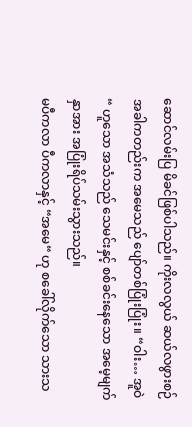ဆောင်လမ်းပြ မိခင်ဖြစ်ပါသည်။ ကိုးလလွယ် ဆယ်လဖွားစဉ်အခါကတည်းက အမေသည် ပျော်တစ်ပြုံးပြုံး။ “ဝါး… အူဝဲ“ ဟူသော အသံသည် သေမင်းနှင့် စစ်ခင်းနေသော အမေ့မျက်နှာအား အပြုံးရိပ်သမ်းသွားသည်။
မပီကလာ ပီကလာနှင့် “အမေ“ ဟု စခေါ်လိုက်သော သားသ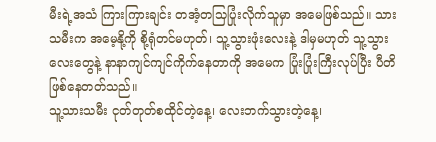မီးရဲ့အသံ ကြားကြားချင်း တအံ့တသြပြုံးလိုက်သူမှာ အမေဖြစ်သည်။ သားသမီးက အမေ့နို့ကို စို့ရုံတင်မဟုတ်၊ သူ့သွားဖုံးလေးနဲ့ ဒါမှမဟုတ် သူ့သွားလေးတွေနဲ့ နာနာကျင်ကျင်ကိုက်နေတာကို အမေက ပြုံးပြုံးကြီးလုပ်ပြီး ပီတိဖြစ်နေတတ်သည်။
သူ့သားသမီး ငုတ်တုတ်စထိုင်တဲ့နေ့၊ လေးဘက်သွားတဲ့နေ့၊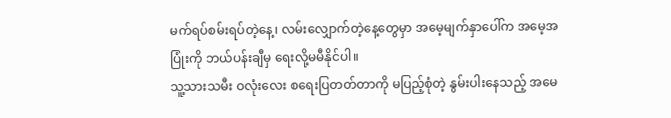မက်ရပ်စမ်းရပ်တဲ့နေ့၊ လမ်းလျှောက်တဲ့နေ့တွေမှာ အမေ့မျက်နှာပေါ်က အမေ့အပြုံးကို ဘယ်ပန်းချီမှ ရေးလို့မမီနိုင်ပါ။
သူ့သားသမီး ဝလုံးလေး စရေးပြတတ်တာကို မပြည့်စုံတဲ့ နွမ်းပါးနေသည့် အမေ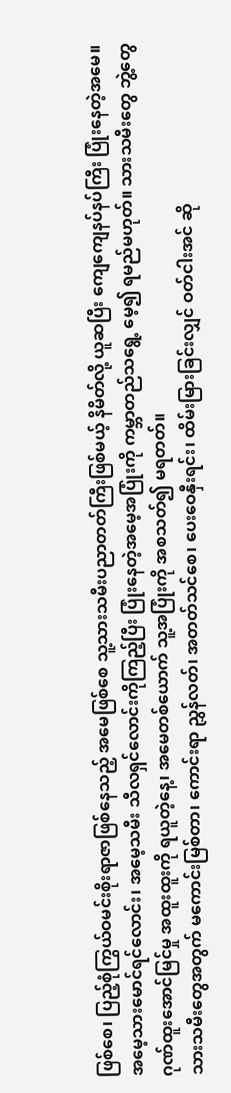ဖြစ်စေ၊ ပြည့်စုံကြွယ်ဝမင်းစိုးရာဇာဖြစ်နေသည့် အမေဖြစ်စေ သူ့သားသမီးပညာတတ်ကြီးဖြစ်မယ့် နိမိတ်လို့ ယူဆပြီး ကျေကျေနပ်နပ်ကြီး ပြုံးနေတဲ့အမေ။
အမေ့သားမောင်ရင်လောင်း၊ အမေ့သမီး သီလရှင်လောင်းကိုကြည့်ပြီး ပြုံးနေတဲ့အမေ့အပြုံးကို ကမ္ဘာတည်သရွေ့ မေ့၍ ရမည်မဟုတ်။ သားသမီးတွေ ဘွဲ့တွေ ဂုဏ်ထူးအောင်မြင်မှု အထူးထူးကို ရယူတဲ့နေ့၊ အမေတစ်ယောက် သူ့အပြုံးကို အစသတ်၍ မရတတ်။
သားသမီးတွေအတွက် မကောင်းမြစ်တာ၊ ကောင်းရာ ညွှန်လတ်၊ အတတ်သင်စေ၊ ပေးဝေနှီးရင်း၊ ထိမ်းမြားခြင်းလျှင် ဝတ်ငါးအင် ဆို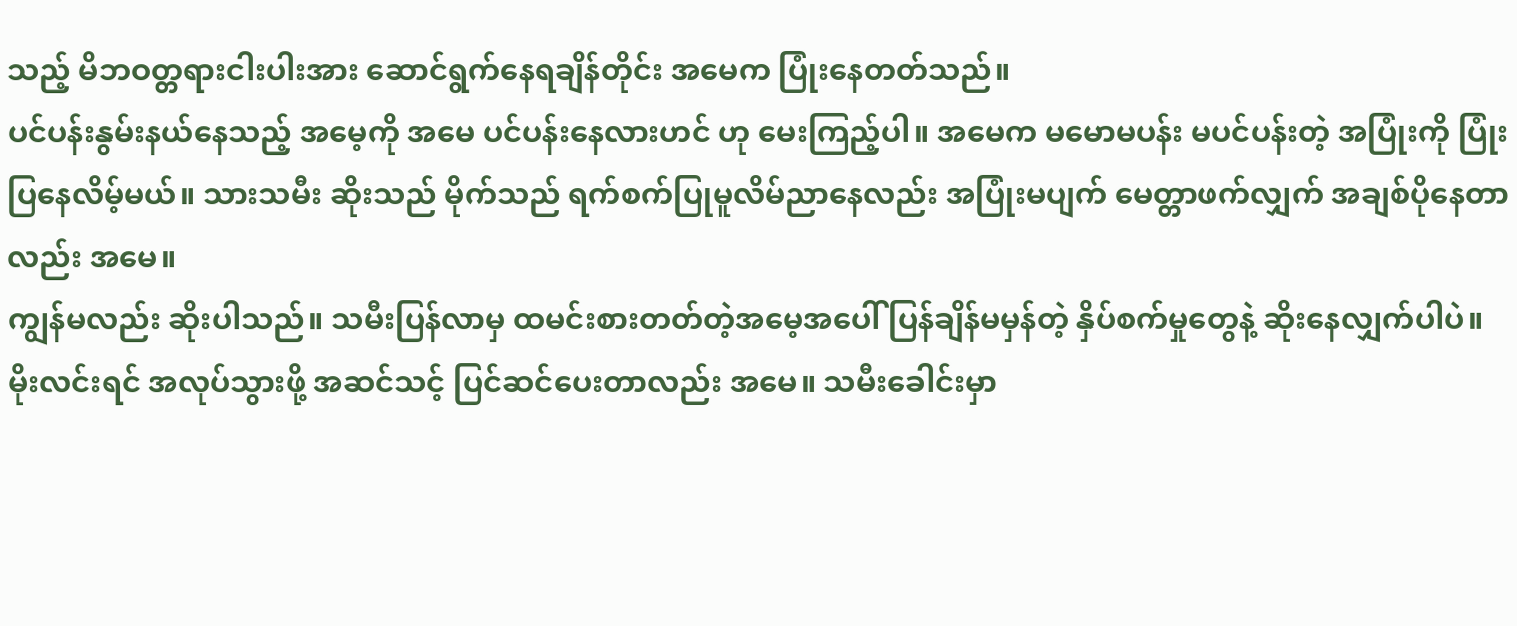သည့် မိဘဝတ္တရားငါးပါးအား ဆောင်ရွက်နေရချိန်တိုင်း အမေက ပြုံးနေတတ်သည်။
ပင်ပန်းနွမ်းနယ်နေသည့် အမေ့ကို အမေ ပင်ပန်းနေလားဟင် ဟု မေးကြည့်ပါ။ အမေက မမောမပန်း မပင်ပန်းတဲ့ အပြုံးကို ပြုံးပြနေလိမ့်မယ်။ သားသမီး ဆိုးသည် မိုက်သည် ရက်စက်ပြုမူလိမ်ညာနေလည်း အပြုံးမပျက် မေတ္တာဖက်လျှက် အချစ်ပိုနေတာလည်း အမေ။
ကျွန်မလည်း ဆိုးပါသည်။ သမီးပြန်လာမှ ထမင်းစားတတ်တဲ့အမေ့အပေါ် ပြန်ချိန်မမှန်တဲ့ နှိပ်စက်မှုတွေနဲ့ ဆိုးနေလျှက်ပါပဲ။ မိုးလင်းရင် အလုပ်သွားဖို့ အဆင်သင့် ပြင်ဆင်ပေးတာလည်း အမေ။ သမီးခေါင်းမှာ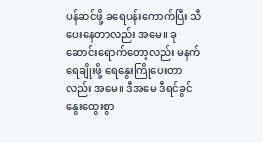ပန်ဆင်ဖို့ ခရေပန်းကောက်ပြီး သီပေးနေတာလည်း အမေ။ ခုဆောင်းရောက်တော့လည်း မနက် ရေချိုးဖို့ ရေနွေးကြိုပေးတာလည်း အမေ။ ဒီအမေ ဒီရင်ခွင်နွေးထွေးစွာ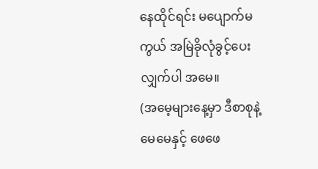နေထိုင်ရင်း မပျောက်မကွယ် အမြဲခိုလုံခွင့်ပေးလျှက်ပါ အမေ။
(အမေ့များနေ့မှာ ဒီစာစုနဲ့ မေမေနှင့် ဖေဖေ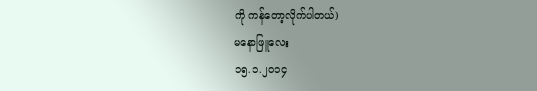ကို ကန်တော့လိုက်ပါတယ်)
မနောဖြူလေး
၁၅.၁.၂၀၁၄